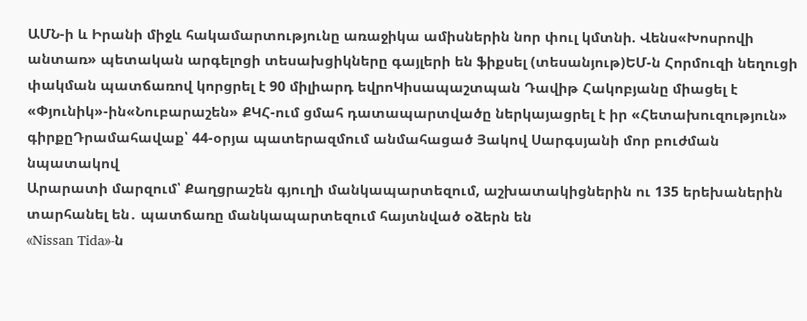ԱՄՆ-ի և Իրանի միջև հակամարտությունը առաջիկա ամիսներին նոր փուլ կմտնի. Վենս«Խոսրովի անտառ» պետական արգելոցի տեսախցիկները գայլերի են ֆիքսել (տեսանյութ)ԵՄ-ն Հորմուզի նեղուցի փակման պատճառով կորցրել է 90 միլիարդ եվրոԿիսապաշտպան Դավիթ Հակոբյանը միացել է «Փյունիկ»-ին«Նուբարաշեն» ՔԿՀ-ում ցմահ դատապարտվածը ներկայացրել է իր «Հետախուզություն» գիրքըԴրամահավաք՝ 44-օրյա պատերազմում անմահացած Յակով Սարգսյանի մոր բուժման նպատակով
Արարատի մարզում՝ Քաղցրաշեն գյուղի մանկապարտեզում, աշխատակիցներին ու 135 երեխաներին տարհանել են․ պատճառը մանկապարտեզում հայտնված օձերն են
«Nissan Tida»-ն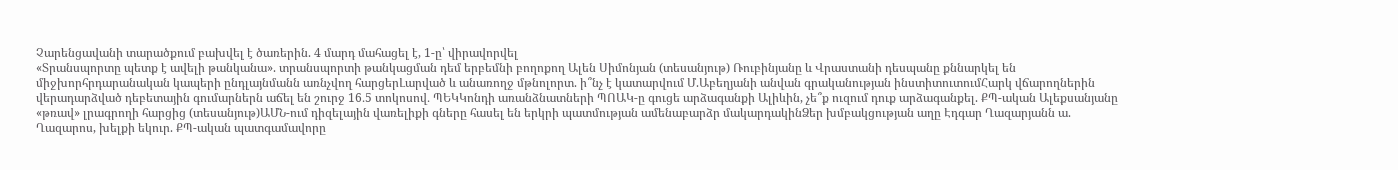Չարենցավանի տարածքում բախվել է ծառերին. 4 մարդ մահացել է, 1-ը՝ վիրավորվել
«Տրանսպորտը պետք է ավելի թանկանա». տրանսպորտի թանկացման դեմ երբեմնի բողոքող Ալեն Սիմոնյան (տեսանյութ) Ռուբինյանը և Վրաստանի դեսպանը քննարկել են միջխորհրդարանական կապերի ընդլայնմանն առնչվող հարցերԼարված և անառողջ մթնոլորտ. ի՞նչ է կատարվում Մ.Աբեղյանի անվան գրականության ինստիտուտումՀարկ վճարողներին վերադարձված դեբետային գումարներն աճել են շուրջ 16․5 տոկոսով․ ՊԵԿԿոնդի առանձնատների ՊՈԱԿ-ը գուցե արձագանքի Ալիևին, չե՞ք ուզում դուք արձագանքել. ՔՊ-ական Ալեքսանյանը «թռավ» լրագրողի հարցից (տեսանյութ)ԱՄՆ-ում դիզելային վառելիքի գները հասել են երկրի պատմության ամենաբարձր մակարդակինՁեր խմբակցության աղը Էդգար Ղազարյանն ա. Ղազարոս, խելքի եկուր. ՔՊ-ական պատգամավորը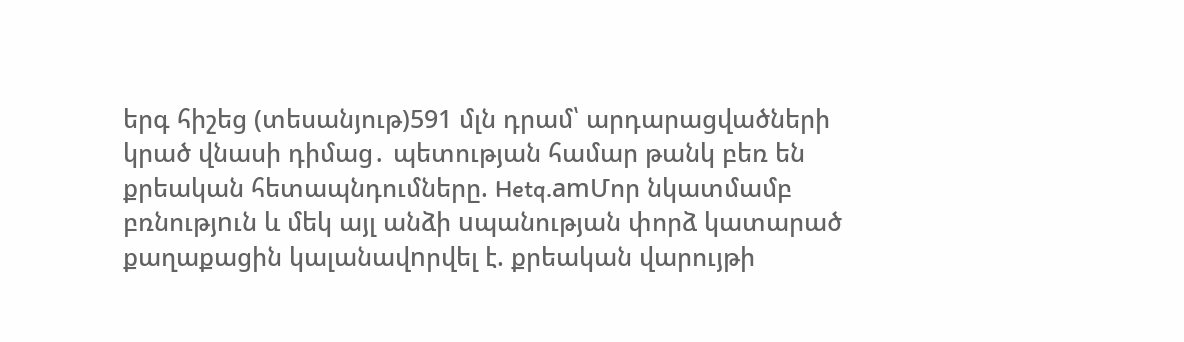երգ հիշեց (տեսանյութ)591 մլն դրամ՝ արդարացվածների կրած վնասի դիմաց․ պետության համար թանկ բեռ են քրեական հետապնդումները. Hetq.amՄոր նկատմամբ բռնությnւն և մեկ այլ անձի uպանության փորձ կատարած քաղաքացին կալանավnրվել է. քրեական վարույթի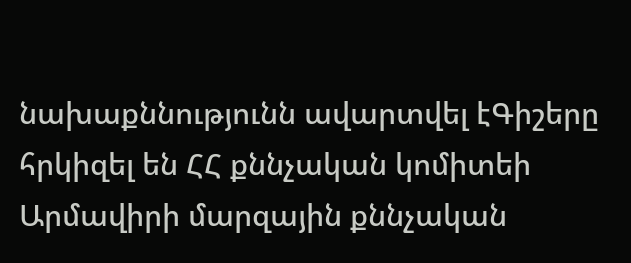նախաքննությունն ավարտվել էԳիշերը հրկիզել են ՀՀ քննչական կոմիտեի Արմավիրի մարզային քննչական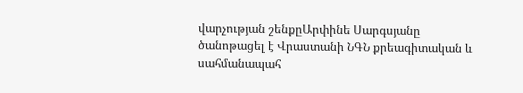վարչության շենքըԱրփինե Սարգսյանը ծանոթացել է Վրաստանի ՆԳՆ քրեագիտական և սահմանապահ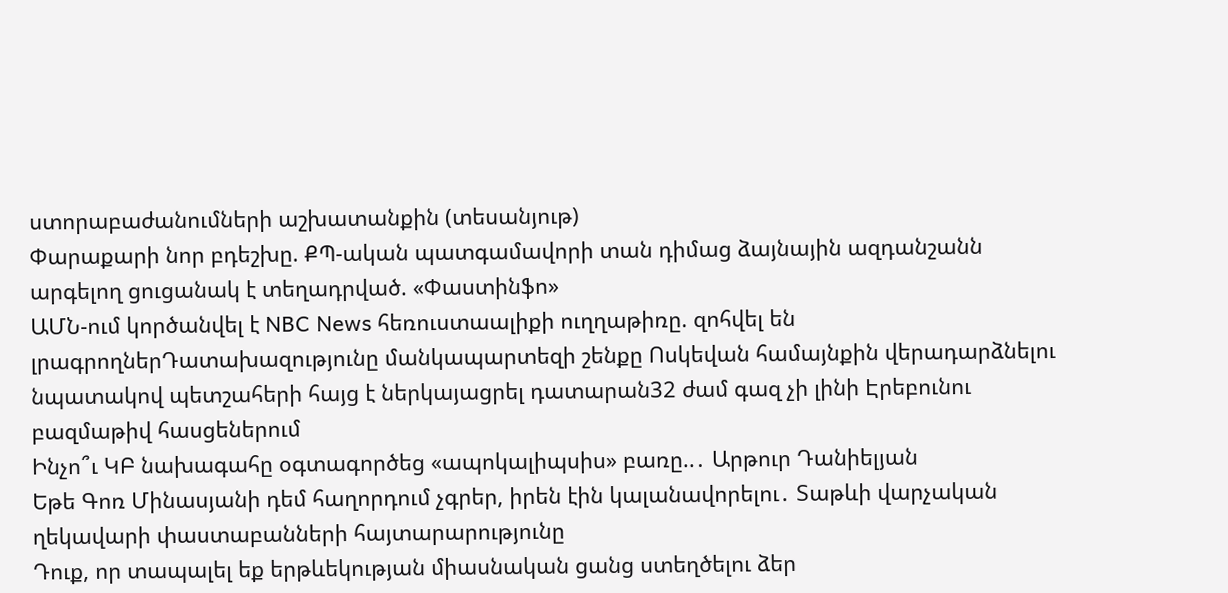ստորաբաժանումների աշխատանքին (տեսանյութ)
Փարաքարի նոր բդեշխը. ՔՊ-ական պատգամավորի տան դիմաց ձայնային ազդանշանն արգելող ցուցանակ է տեղադրված. «Փաստինֆո»
ԱՄՆ-ում կործանվել է NBC News հեռուստաալիքի ուղղաթիռը. զոհվել են լրագրողներԴատախազությունը մանկապարտեզի շենքը Ոսկեվան համայնքին վերադարձնելու նպատակով պետշահերի հայց է ներկայացրել դատարան32 ժամ գազ չի լինի Էրեբունու բազմաթիվ հասցեներում
Ինչո՞ւ ԿԲ նախագահը օգտագործեց «ապոկալիպսիս» բառը..․ Արթուր Դանիելյան
Եթե Գոռ Մինասյանի դեմ հաղորդում չգրեր, իրեն էին կալանավորելու․ Տաթևի վարչական ղեկավարի փաստաբանների հայտարարությունը
Դուք, որ տապալել եք երթևեկության միասնական ցանց ստեղծելու ձեր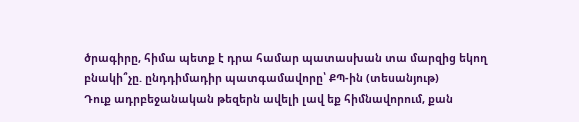ծրագիրը, հիմա պետք է դրա համար պատասխան տա մարզից եկող բնակի՞չը. ընդդիմադիր պատգամավորը՝ ՔՊ-ին (տեսանյութ)
Դուք ադրբեջանական թեզերն ավելի լավ եք հիմնավորում, քան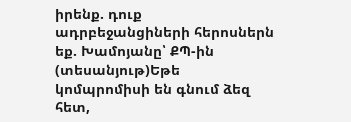իրենք. դուք ադրբեջանցիների հերոսներն եք. Խամոյանը՝ ՔՊ-ին (տեսանյութ)Եթե կոմպրոմիսի են գնում ձեզ հետ,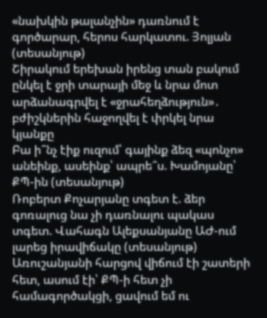«նախկին թալանչին» դառնում է գործարար, հերոս հարկատու. Յոլյան (տեսանյութ)
Շիրակում երեխան իրենց տան բակում ընկել է ջրի տարայի մեջ և նրա մոտ արձանագրվել է «ջրահեղձություն»․ բժիշկներին հաջողվել է փրկել նրա կյանքը
Բա ի՞նչ էիք ուզում՝ գայինք ձեզ «պոնչո» անեինք, ասեինք՝ ապրե՞ս. Խամոյանը՝ ՔՊ-ին (տեսանյութ)
Ռոբերտ Քոչարյանը տգետ է. ձեր գոռալուց նա չի դառնալու պակաս տգետ. Վահագն Ալեքսանյանը ԱԺ-ում լարեց իրավիճակը (տեսանյութ)
Առուշանյանի հարցով վիճում էի շատերի հետ, ասում էի՝ ՔՊ-ի հետ չի համագործակցի, ցավում եմ ու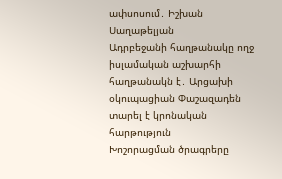ափսոսում․ Իշխան Սաղաթելյան
Ադրբեջանի հաղթանակը ողջ իսլամական աշխարհի հաղթանակն է․ Արցախի օկուպացիան Փաշազադեն տարել է կրոնական հարթություն
Խոշորացման ծրագրերը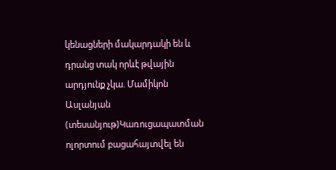կենացների մակարդակի են և դրանց տակ որևէ թվային արդյունք չկա. Մամիկոն Ասլանյան (տեսանյութ)Կառուցապատման ոլորտում բացահայտվել են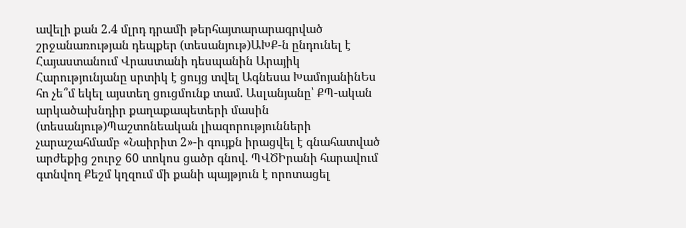ավելի քան 2.4 մլրդ դրամի թերհայտարարագրված շրջանառության դեպքեր (տեսանյութ)ԱԽՔ-ն ընդունել է Հայաստանում Վրաստանի դեսպանին Արայիկ Հարությունյանը սրտիկ է ցույց տվել Ագնեսա ԽամոյանինԵս հո չե՞մ եկել այստեղ ցուցմունք տամ. Ասլանյանը՝ ՔՊ-ական արկածախնդիր քաղաքապետերի մասին (տեսանյութ)Պաշտոնեական լիազորությունների չարաշահմամբ «Նաիրիտ 2»-ի գույքն իրացվել է գնահատված արժեքից շուրջ 60 տոկոս ցածր գնով. ՊՎԾԻրանի հարավում գտնվող Քեշմ կղզում մի քանի պայթյուն է որոտացել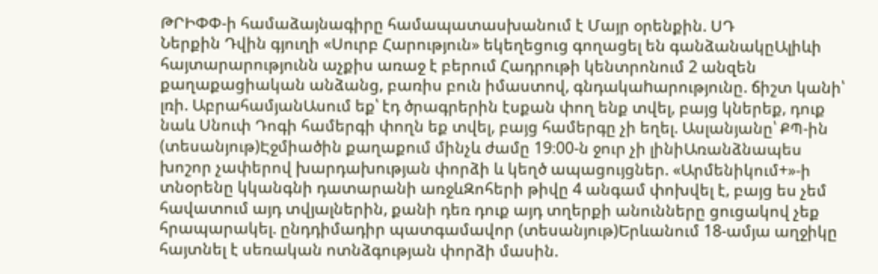ԹՐԻՓՓ-ի համաձայնագիրը համապատասխանում է Մայր օրենքին. ՍԴ
Ներքին Դվին գյուղի «Սուրբ Հարություն» եկեղեցուց գողացել են գանձանակըԱլիևի հայտարարությունն աչքիս առաջ է բերում Հադրութի կենտրոնում 2 անզեն քաղաքացիական անձանց, բառիս բուն իմաստով, գնդակաhարությունը. ճիշտ կանի՝ լռի. ԱբրահամյանԱսում եք՝ էդ ծրագրերին էսքան փող ենք տվել, բայց կներեք, դուք նաև Սնուփ Դոգի համերգի փողն եք տվել, բայց համերգը չի եղել. Ասլանյանը՝ ՔՊ-ին (տեսանյութ)Էջմիածին քաղաքում մինչև ժամը 19։00-ն ջուր չի լինիԱռանձնապես խոշոր չափերով խարդախության փորձի և կեղծ ապացույցներ. «Արմենիկում+»-ի տնօրենը կկանգնի դատարանի առջևԶոհերի թիվը 4 անգամ փոխվել է, բայց ես չեմ հավատում այդ տվյալներին, քանի դեռ դուք այդ տղերքի անունները ցուցակով չեք հրապարակել. ընդդիմադիր պատգամավոր (տեսանյութ)Երևանում 18-ամյա աղջիկը հայտնել է սեռական ոտնձգության փորձի մասին.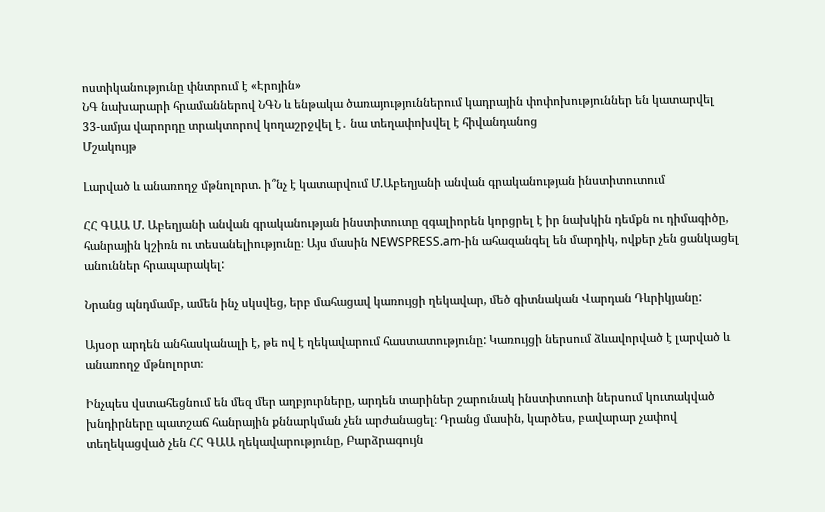ոստիկանությունը փնտրում է «Էրոյին»
ՆԳ նախարարի հրամաններով ՆԳՆ և ենթակա ծառայություններում կադրային փոփոխություններ են կատարվել
33-ամյա վարորդը տրակտորով կողաշրջվել է․ նա տեղափոխվել է հիվանդանոց
Մշակույթ

Լարված և անառողջ մթնոլորտ. ի՞նչ է կատարվում Մ.Աբեղյանի անվան գրականության ինստիտուտում

ՀՀ ԳԱԱ Մ. Աբեղյանի անվան գրականության ինստիտուտը զգալիորեն կորցրել է իր նախկին դեմքն ու դիմագիծը, հանրային կշիռն ու տեսանելիությունը։ Այս մասին NEWSPRESS.am-ին ահազանգել են մարդիկ, ովքեր չեն ցանկացել անուններ հրապարակել:

Նրանց պնդմամբ, ամեն ինչ սկսվեց, երբ մահացավ կառույցի ղեկավար, մեծ գիտնական Վարդան Դևրիկյանը:

Այսօր արդեն անհասկանալի է, թե ով է ղեկավարում հաստատությունը: Կառույցի ներսում ձևավորված է լարված և անառողջ մթնոլորտ։

Ինչպես վստահեցնում են մեզ մեր աղբյուրները, արդեն տարիներ շարունակ ինստիտուտի ներսում կուտակված խնդիրները պատշաճ հանրային քննարկման չեն արժանացել։ Դրանց մասին, կարծես, բավարար չափով տեղեկացված չեն ՀՀ ԳԱԱ ղեկավարությունը, Բարձրագույն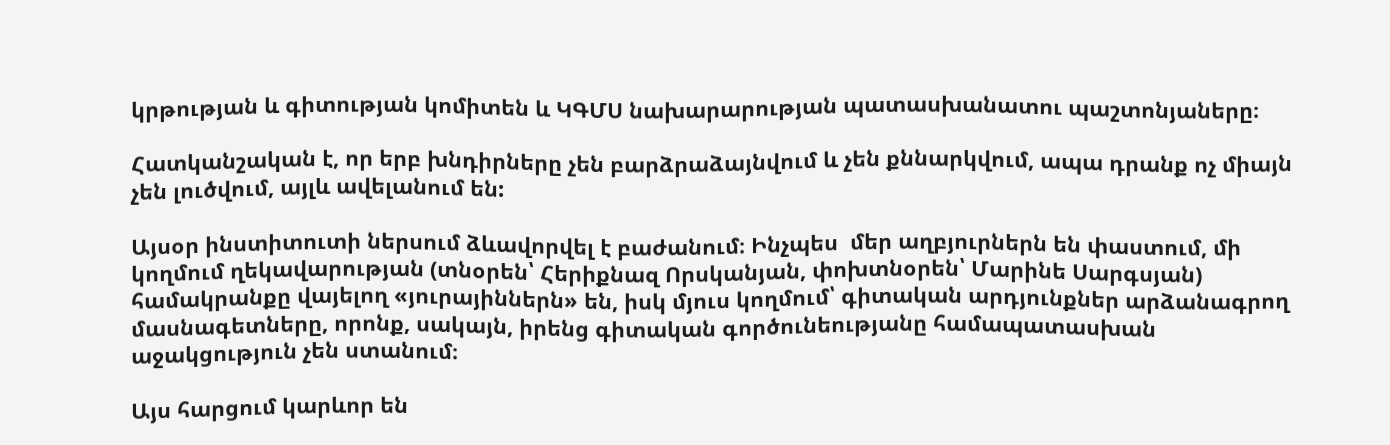կրթության և գիտության կոմիտեն և ԿԳՄՍ նախարարության պատասխանատու պաշտոնյաները։

Հատկանշական է, որ երբ խնդիրները չեն բարձրաձայնվում և չեն քննարկվում, ապա դրանք ոչ միայն չեն լուծվում, այլև ավելանում են:

Այսօր ինստիտուտի ներսում ձևավորվել է բաժանում։ Ինչպես  մեր աղբյուրներն են փաստում, մի կողմում ղեկավարության (տնօրեն՝ Հերիքնազ Որսկանյան, փոխտնօրեն՝ Մարինե Սարգսյան) համակրանքը վայելող «յուրայիններն» են, իսկ մյուս կողմում՝ գիտական արդյունքներ արձանագրող մասնագետները, որոնք, սակայն, իրենց գիտական գործունեությանը համապատասխան աջակցություն չեն ստանում։

Այս հարցում կարևոր են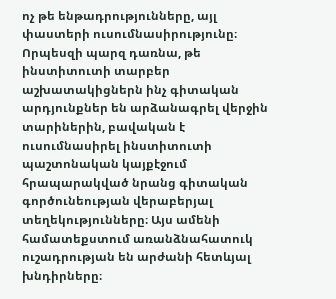ոչ թե ենթադրությունները, այլ փաստերի ուսումնասիրությունը։ Որպեսզի պարզ դառնա, թե ինստիտուտի տարբեր աշխատակիցներն ինչ գիտական արդյունքներ են արձանագրել վերջին տարիներին, բավական է ուսումնասիրել ինստիտուտի պաշտոնական կայքէջում հրապարակված նրանց գիտական գործունեության վերաբերյալ տեղեկությունները։ Այս ամենի համատեքստում առանձնահատուկ ուշադրության են արժանի հետևյալ խնդիրները։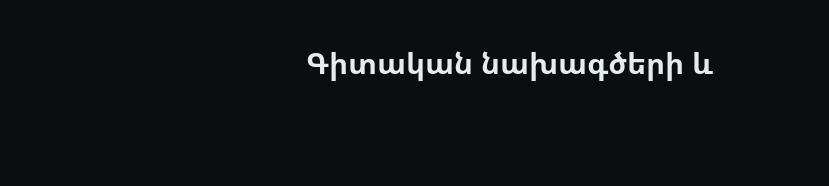Գիտական նախագծերի և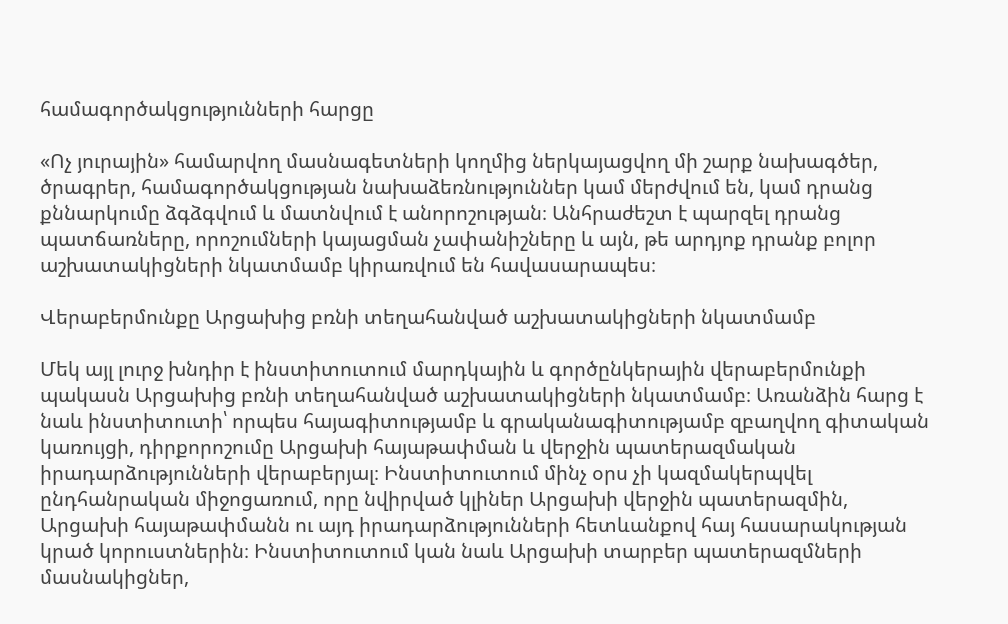համագործակցությունների հարցը

«Ոչ յուրային» համարվող մասնագետների կողմից ներկայացվող մի շարք նախագծեր, ծրագրեր, համագործակցության նախաձեռնություններ կամ մերժվում են, կամ դրանց քննարկումը ձգձգվում և մատնվում է անորոշության։ Անհրաժեշտ է պարզել դրանց պատճառները, որոշումների կայացման չափանիշները և այն, թե արդյոք դրանք բոլոր աշխատակիցների նկատմամբ կիրառվում են հավասարապես։

Վերաբերմունքը Արցախից բռնի տեղահանված աշխատակիցների նկատմամբ

Մեկ այլ լուրջ խնդիր է ինստիտուտում մարդկային և գործընկերային վերաբերմունքի պակասն Արցախից բռնի տեղահանված աշխատակիցների նկատմամբ։ Առանձին հարց է նաև ինստիտուտի՝ որպես հայագիտությամբ և գրականագիտությամբ զբաղվող գիտական կառույցի, դիրքորոշումը Արցախի հայաթափման և վերջին պատերազմական իրադարձությունների վերաբերյալ։ Ինստիտուտում մինչ օրս չի կազմակերպվել ընդհանրական միջոցառում, որը նվիրված կլիներ Արցախի վերջին պատերազմին, Արցախի հայաթափմանն ու այդ իրադարձությունների հետևանքով հայ հասարակության կրած կորուստներին։ Ինստիտուտում կան նաև Արցախի տարբեր պատերազմների մասնակիցներ,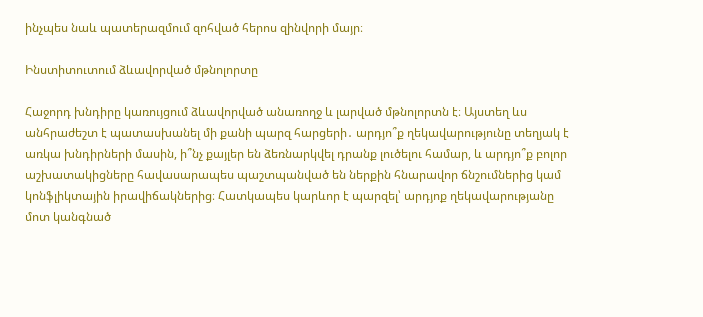ինչպես նաև պատերազմում զոհված հերոս զինվորի մայր։

Ինստիտուտում ձևավորված մթնոլորտը

Հաջորդ խնդիրը կառույցում ձևավորված անառողջ և լարված մթնոլորտն է։ Այստեղ ևս անհրաժեշտ է պատասխանել մի քանի պարզ հարցերի․ արդյո՞ք ղեկավարությունը տեղյակ է առկա խնդիրների մասին, ի՞նչ քայլեր են ձեռնարկվել դրանք լուծելու համար, և արդյո՞ք բոլոր աշխատակիցները հավասարապես պաշտպանված են ներքին հնարավոր ճնշումներից կամ կոնֆլիկտային իրավիճակներից։ Հատկապես կարևոր է պարզել՝ արդյոք ղեկավարությանը մոտ կանգնած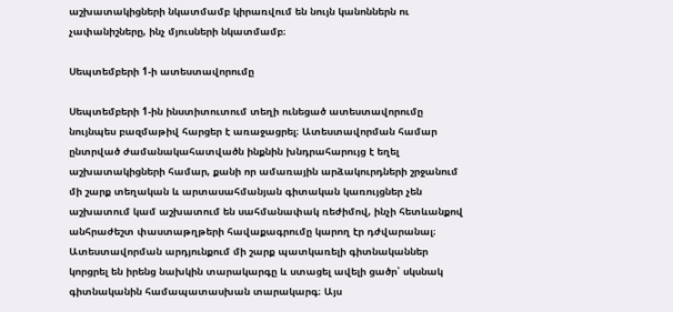աշխատակիցների նկատմամբ կիրառվում են նույն կանոններն ու չափանիշները, ինչ մյուսների նկատմամբ։

Սեպտեմբերի 1-ի ատեստավորումը

Սեպտեմբերի 1-ին ինստիտուտում տեղի ունեցած ատեստավորումը նույնպես բազմաթիվ հարցեր է առաջացրել։ Ատեստավորման համար ընտրված ժամանակահատվածն ինքնին խնդրահարույց է եղել աշխատակիցների համար, քանի որ ամառային արձակուրդների շրջանում մի շարք տեղական և արտասահմանյան գիտական կառույցներ չեն աշխատում կամ աշխատում են սահմանափակ ռեժիմով, ինչի հետևանքով անհրաժեշտ փաստաթղթերի հավաքագրումը կարող էր դժվարանալ։ Ատեստավորման արդյունքում մի շարք պատկառելի գիտնականներ կորցրել են իրենց նախկին տարակարգը և ստացել ավելի ցածր՝ սկսնակ գիտնականին համապատասխան տարակարգ։ Այս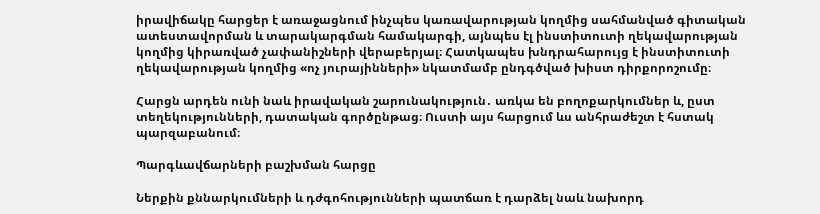իրավիճակը հարցեր է առաջացնում ինչպես կառավարության կողմից սահմանված գիտական ատեստավորման և տարակարգման համակարգի, այնպես էլ ինստիտուտի ղեկավարության կողմից կիրառված չափանիշների վերաբերյալ։ Հատկապես խնդրահարույց է ինստիտուտի ղեկավարության կողմից «ոչ յուրայինների» նկատմամբ ընդգծված խիստ դիրքորոշումը։

Հարցն արդեն ունի նաև իրավական շարունակություն․ առկա են բողոքարկումներ և, ըստ տեղեկությունների, դատական գործընթաց։ Ուստի այս հարցում ևս անհրաժեշտ է հստակ պարզաբանում։

Պարգևավճարների բաշխման հարցը

Ներքին քննարկումների և դժգոհությունների պատճառ է դարձել նաև նախորդ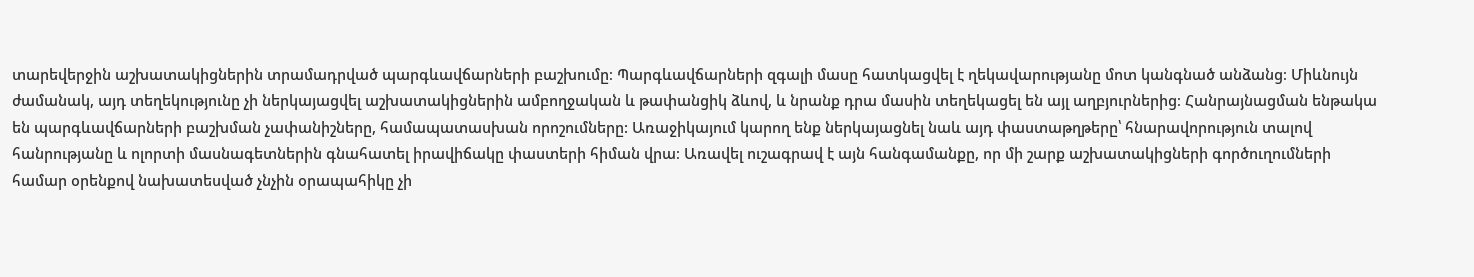տարեվերջին աշխատակիցներին տրամադրված պարգևավճարների բաշխումը։ Պարգևավճարների զգալի մասը հատկացվել է ղեկավարությանը մոտ կանգնած անձանց։ Միևնույն ժամանակ, այդ տեղեկությունը չի ներկայացվել աշխատակիցներին ամբողջական և թափանցիկ ձևով, և նրանք դրա մասին տեղեկացել են այլ աղբյուրներից։ Հանրայնացման ենթակա են պարգևավճարների բաշխման չափանիշները, համապատասխան որոշումները: Առաջիկայում կարող ենք ներկայացնել նաև այդ փաստաթղթերը՝ հնարավորություն տալով հանրությանը և ոլորտի մասնագետներին գնահատել իրավիճակը փաստերի հիման վրա։ Առավել ուշագրավ է այն հանգամանքը, որ մի շարք աշխատակիցների գործուղումների համար օրենքով նախատեսված չնչին օրապահիկը չի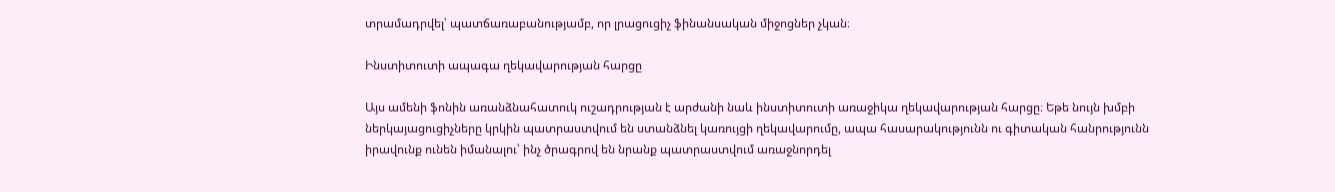տրամադրվել՝ պատճառաբանությամբ, որ լրացուցիչ ֆինանսական միջոցներ չկան։

Ինստիտուտի ապագա ղեկավարության հարցը

Այս ամենի ֆոնին առանձնահատուկ ուշադրության է արժանի նաև ինստիտուտի առաջիկա ղեկավարության հարցը։ Եթե նույն խմբի ներկայացուցիչները կրկին պատրաստվում են ստանձնել կառույցի ղեկավարումը, ապա հասարակությունն ու գիտական հանրությունն իրավունք ունեն իմանալու՝ ինչ ծրագրով են նրանք պատրաստվում առաջնորդել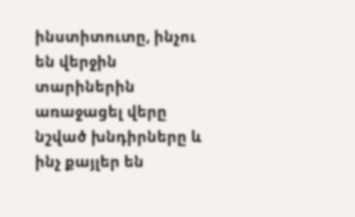ինստիտուտը, ինչու են վերջին տարիներին առաջացել վերը նշված խնդիրները և ինչ քայլեր են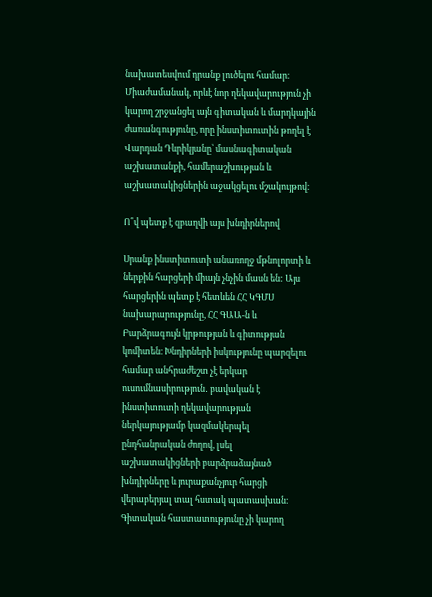նախատեսվում դրանք լուծելու համար։ Միաժամանակ, որևէ նոր ղեկավարություն չի կարող շրջանցել այն գիտական և մարդկային ժառանգությունը, որը ինստիտուտին թողել է Վարդան Դևրիկյանը՝ մասնագիտական աշխատանքի, համերաշխության և աշխատակիցներին աջակցելու մշակույթով։

Ո՞վ պետք է զբաղվի այս խնդիրներով

Սրանք ինստիտուտի անառողջ մթնոլորտի և ներքին հարցերի միայն չնչին մասն են: Այս հարցերին պետք է հետևեն ՀՀ ԿԳՄՍ նախարարությունը, ՀՀ ԳԱԱ-ն և Բարձրագույն կրթության և գիտության կոմիտեն։ Խնդիրների իսկությունը պարզելու համար անհրաժեշտ չէ երկար ուսումնասիրություն․ բավական է ինստիտուտի ղեկավարության ներկայությամբ կազմակերպել ընդհանրական ժողով, լսել աշխատակիցների բարձրաձայնած խնդիրները և յուրաքանչյուր հարցի վերաբերյալ տալ հստակ պատասխան։ Գիտական հաստատությունը չի կարող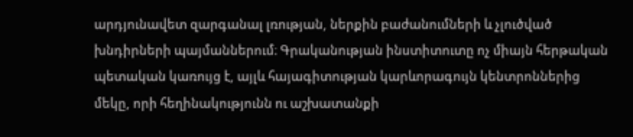արդյունավետ զարգանալ լռության, ներքին բաժանումների և չլուծված խնդիրների պայմաններում։ Գրականության ինստիտուտը ոչ միայն հերթական պետական կառույց է, այլև հայագիտության կարևորագույն կենտրոններից մեկը, որի հեղինակությունն ու աշխատանքի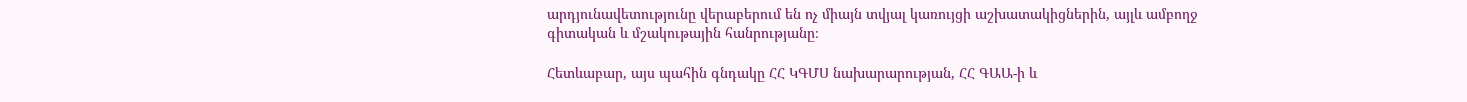արդյունավետությունը վերաբերում են ոչ միայն տվյալ կառույցի աշխատակիցներին, այլև ամբողջ գիտական և մշակութային հանրությանը։

Հետևաբար, այս պահին գնդակը ՀՀ ԿԳՄՍ նախարարության, ՀՀ ԳԱԱ-ի և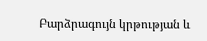Բարձրագույն կրթության և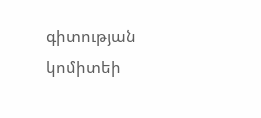գիտության կոմիտեի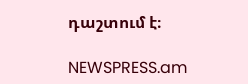դաշտում է։

NEWSPRESS.am